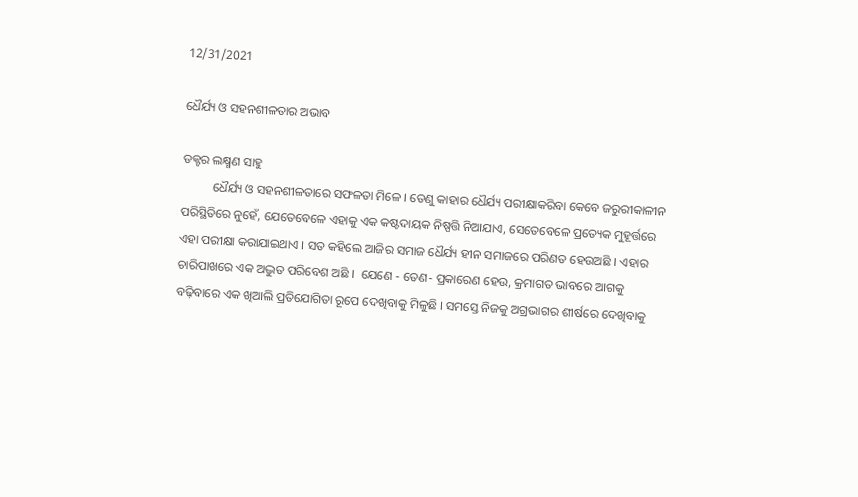12/31/2021

ଧୈର୍ଯ୍ୟ ଓ ସହନଶୀଳତାର ଅଭାବ

ଡକ୍ଟର ଲକ୍ଷ୍ମଣ ସାହୁ
          ଧୈର୍ଯ୍ୟ ଓ ସହନଶୀଳତାରେ ସଫଳତା ମିଳେ । ତେଣୁ କାହାର ଧୈର୍ଯ୍ୟ ପରୀକ୍ଷାକରିବା କେବେ ଜରୁରୀକାଳୀନ ପରିସ୍ଥିତିରେ ନୁହେଁ, ଯେତେବେଳେ ଏହାକୁ ଏକ କଷ୍ଟଦାୟକ ନିଷ୍ପତ୍ତି ନିଆଯାଏ, ସେତେବେଳେ ପ୍ରତ୍ୟେକ ମୁହୂର୍ତ୍ତରେ ଏହା ପରୀକ୍ଷା କରାଯାଇଥାଏ । ସତ କହିଲେ ଆଜିର ସମାଜ ଧୈର୍ଯ୍ୟ ହୀନ ସମାଜରେ ପରିଣତ ହେଉଅଛି । ଏହାର ଚାରିପାଖରେ ଏକ ଅଦ୍ଭୁତ ପରିବେଶ ଅଛି ।  ଯେଣେ - ତେଣ- ପ୍ରକାରେଣ ହେଉ, କ୍ରମାଗତ ଭାବରେ ଆଗକୁ ବଢ଼ିବାରେ ଏକ ଖିଆଲି ପ୍ରତିଯୋଗିତା ରୂପେ ଦେଖିବାକୁ ମିଳୁଛି । ସମସ୍ତେ ନିଜକୁ ଅଗ୍ରଭାଗର ଶୀର୍ଷରେ ଦେଖିବାକୁ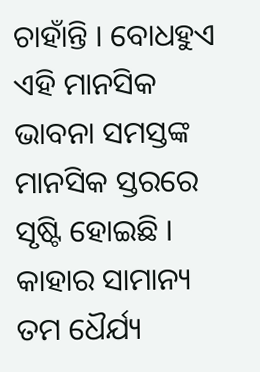ଚାହାଁନ୍ତି । ବୋଧହୁଏ ଏହି ମାନସିକ ଭାବନା ସମସ୍ତଙ୍କ ମାନସିକ ସ୍ତରରେ ସୃଷ୍ଟି ହୋଇଛି । କାହାର ସାମାନ୍ୟ ତମ ଧୈର୍ଯ୍ୟ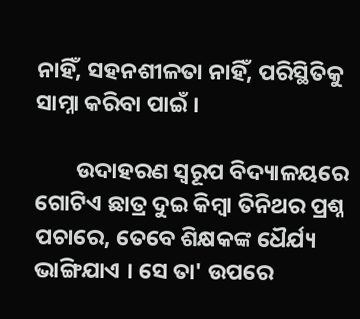ନାହିଁ, ସହନଶୀଳତା ନାହିଁ, ପରିସ୍ଥିତିକୁ ସାମ୍ନା କରିବା ପାଇଁ ।

        ଉଦାହରଣ ସ୍ୱରୂପ ବିଦ୍ୟାଳୟରେ ଗୋଟିଏ ଛାତ୍ର ଦୁଇ କିମ୍ବା ତିନିଥର ପ୍ରଶ୍ନ ପଚାରେ, ତେବେ ଶିକ୍ଷକଙ୍କ ଧୈର୍ଯ୍ୟ ଭାଙ୍ଗିଯାଏ । ସେ ତା' ଉପରେ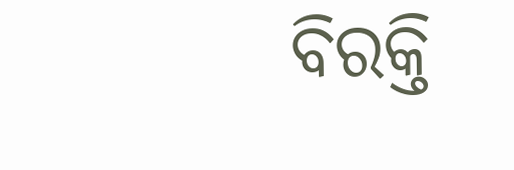ବିରକ୍ତି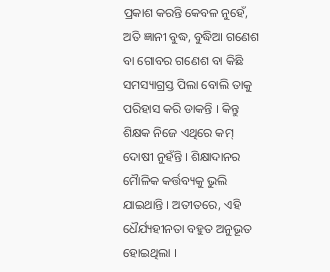ପ୍ରକାଶ କରନ୍ତି କେବଳ ନୁହେଁ, ଅତି ଜ୍ଞାନୀ ବୁଦ୍ଧ, ବୁଦ୍ଧିଆ ଗଣେଶ ବା ଗୋବର ଗଣେଶ ବା କିଛି ସମସ୍ୟାଗ୍ରସ୍ତ ପିଲା ବୋଲି ତାକୁ ପରିହାସ କରି ଡାକନ୍ତି । କିନ୍ତୁ ଶିକ୍ଷକ ନିଜେ ଏଥିରେ କମ୍ ଦୋଷୀ ନୁହଁନ୍ତି । ଶିକ୍ଷାଦାନର ମୈାଳିକ କର୍ତ୍ତବ୍ୟକୁ ଭୁଲି ଯାଇଥାନ୍ତି । ଅତୀତରେ, ଏହି ଧୈର୍ଯ୍ୟହୀନତା ବହୁତ ଅନୁଭୂତ ହୋଇଥିଲା ।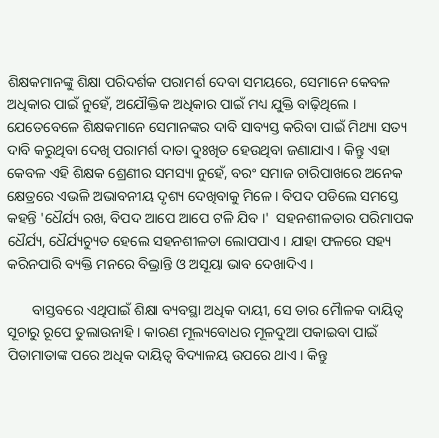ଶିକ୍ଷକମାନଙ୍କୁ ଶିକ୍ଷା ପରିଦର୍ଶକ ପରାମର୍ଶ ଦେବା ସମୟରେ, ସେମାନେ କେବଳ ଅଧିକାର ପାଇଁ ନୁହେଁ, ଅଯୌକ୍ତିକ ଅଧିକାର ପାଇଁ ମଧ୍ୟ ଯୁକ୍ତି ବାଢ଼ିଥିଲେ । ଯେତେବେଳେ ଶିକ୍ଷକମାନେ ସେମାନଙ୍କର ଦାବି ସାବ୍ୟସ୍ତ କରିବା ପାଇଁ ମିଥ୍ୟା ସତ୍ୟ ଦାବି କରୁଥିବା ଦେଖି ପରାମର୍ଶ ଦାତା ଦୁଃଖିତ ହେଉଥିବା ଜଣାଯାଏ । କିନ୍ତୁ ଏହା କେବଳ ଏହି ଶିକ୍ଷକ ଶ୍ରେଣୀର ସମସ୍ୟା ନୁହେଁ, ବରଂ ସମାଜ ଚାରିପାଖରେ ଅନେକ କ୍ଷେତ୍ରରେ ଏଭଳି ଅଭାବନୀୟ ଦୃଶ୍ୟ ଦେଖିବାକୁ ମିଳେ । ବିପଦ ପଡିଲେ ସମସ୍ତେ କହନ୍ତି 'ଧୈର୍ଯ୍ୟ ରଖ, ବିପଦ ଆପେ ଆପେ ଟଳି ଯିବ ।'  ସହନଶୀଳତାର ପରିମାପକ ଧୈର୍ଯ୍ୟ, ଧୈର୍ଯ୍ୟଚ୍ୟୁତ ହେଲେ ସହନଶୀଳତା ଲୋପପାଏ । ଯାହା ଫଳରେ ସହ୍ୟ କରିନପାରି ବ୍ୟକ୍ତି ମନରେ ବିଭ୍ରାନ୍ତି ଓ ଅସୂୟା ଭାବ ଦେଖାଦିଏ ।

       ବାସ୍ତବରେ ଏଥିପାଇଁ ଶିକ୍ଷା ବ୍ୟବସ୍ଥା ଅଧିକ ଦାୟୀ, ସେ ତାର ମୈାଳକ ଦାୟିତ୍ୱ ସୂଚାରୁ ରୂପେ ତୁଲାଉନାହି । କାରଣ ମୂଲ୍ୟବୋଧର ମୂଳଦୁଆ ପକାଇବା ପାଇଁ ପିତାମାତାଙ୍କ ପରେ ଅଧିକ ଦାୟିତ୍ଵ ବିଦ୍ୟାଳୟ ଉପରେ ଥାଏ ‌। କିନ୍ତୁ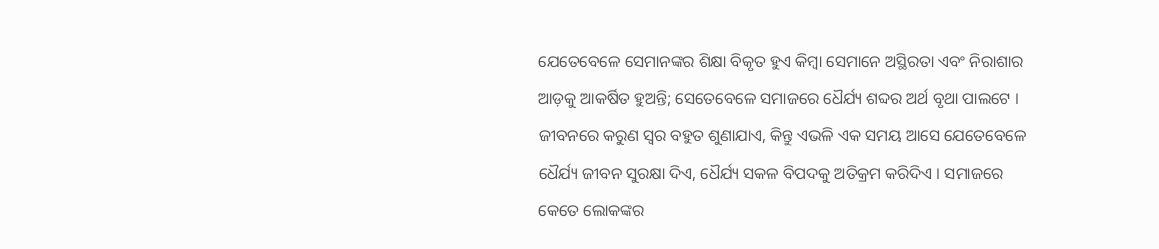ଯେତେବେଳେ ସେମାନଙ୍କର ଶିକ୍ଷା ବିକୃତ ହୁଏ କିମ୍ବା ସେମାନେ ଅସ୍ଥିରତା ଏବଂ ନିରାଶାର ଆଡ଼କୁ ଆକର୍ଷିତ ହୁଅନ୍ତି; ସେତେବେଳେ ସମାଜରେ ଧୈର୍ଯ୍ୟ ଶବ୍ଦର ଅର୍ଥ ବୃଥା ପାଲଟେ । ଜୀବନରେ କରୁଣ ସ୍ୱର ବହୁତ ଶୁଣାଯାଏ, କିନ୍ତୁ ଏଭଳି ଏକ ସମୟ ଆସେ ଯେତେବେଳେ ଧୈର୍ଯ୍ୟ ଜୀବନ ସୁରକ୍ଷା ଦିଏ, ଧୈର୍ଯ୍ୟ ସକଳ ବିପଦକୁ ଅତିକ୍ରମ କରିଦିଏ । ସମାଜରେ କେତେ ଲୋକଙ୍କର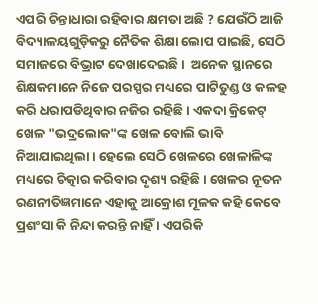ଏପରି ଚିନ୍ତାଧାରା ରହିବାର କ୍ଷମତା ଅଛି ? ଯେଉଁଠି ଆଜି ବିଦ୍ୟାଳୟଗୁଡ଼ିକରୁ ନୈତିକ ଶିକ୍ଷା ଲୋପ ପାଇଛି, ସେଠି ସମାଜରେ ବିଭ୍ରାଟ ଦେଖାଦେଇଛି ।  ଅନେକ ସ୍ଥାନରେ ଶିକ୍ଷକମାନେ ନିଜେ ପରସ୍ପର ମଧ୍ୟରେ ପାଟିତୁଣ୍ଡ ଓ କଳହ କରି ଧରାପଡିଥିବାର ନଜିର ରହିଛି । ଏକଦା କ୍ରିକେଟ୍ ଖେଳ "ଭଦ୍ରଲୋକ"ଙ୍କ ଖେଳ ବୋଲି ଭାବି ନିଆଯାଇଥିଲା । ହେଲେ ସେଠି ଖେଳରେ ଖେଳାଳିଙ୍କ ମଧ୍ୟରେ ଚିତ୍କାର କରିବାର ଦୃଶ୍ୟ ରହିଛି । ଖେଳର ନୂତନ ରଣନୀତିଜ୍ଞମାନେ ଏହାକୁ ଆକ୍ରୋଶ ମୂଳକ କହି କେବେ ପ୍ରଶଂସା କି ନିନ୍ଦା କରନ୍ତି ନାହିଁ । ଏପରିକି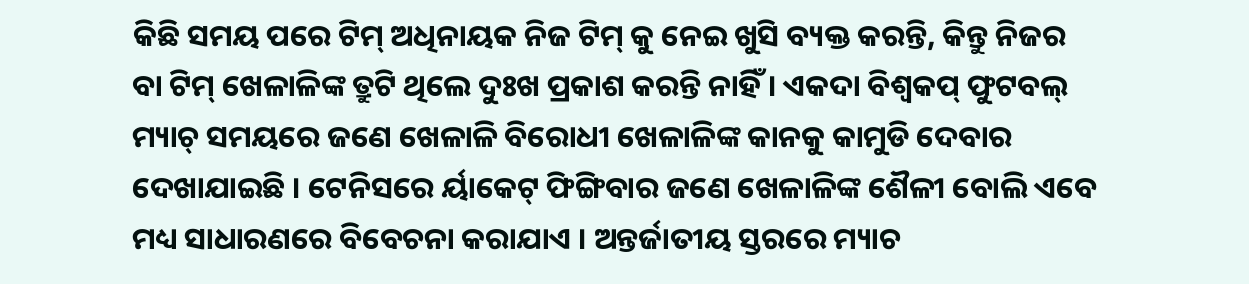କିଛି ସମୟ ପରେ ଟିମ୍ ଅଧିନାୟକ ନିଜ ଟିମ୍ କୁ ନେଇ ଖୁସି ବ୍ୟକ୍ତ କରନ୍ତି, କିନ୍ତୁ ନିଜର ବା ଟିମ୍ ଖେଳାଳିଙ୍କ ତ୍ରୁଟି ଥିଲେ ଦୁଃଖ ପ୍ରକାଶ କରନ୍ତି ନାହିଁ । ଏକଦା ବିଶ୍ୱକପ୍ ଫୁଟବଲ୍ ମ୍ୟାଚ୍ ସମୟରେ ଜଣେ ଖେଳାଳି ବିରୋଧୀ ଖେଳାଳିଙ୍କ କାନକୁ କାମୁଡି ଦେବାର ଦେଖାଯାଇଛି । ଟେନିସରେ ର୍ୟାକେଟ୍ ଫିଙ୍ଗିବାର ଜଣେ ଖେଳାଳିଙ୍କ ଶୈଳୀ ବୋଲି ଏବେ ମଧ୍ୟ ସାଧାରଣରେ ବିବେଚନା କରାଯାଏ । ଅନ୍ତର୍ଜାତୀୟ ସ୍ତରରେ ମ୍ୟାଚ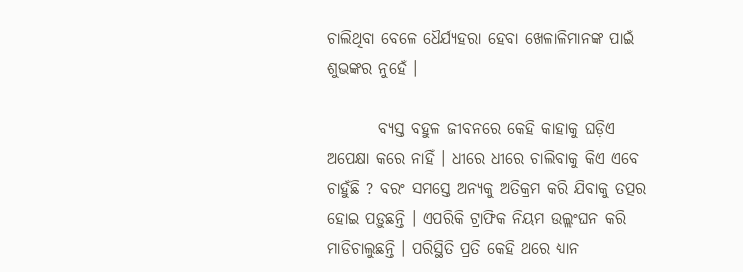ଚାଲିଥିବା ବେଳେ ଧୈର୍ଯ୍ୟହରା ହେବା ଖେଳାଳିମାନଙ୍କ ପାଇଁ ଶୁଭଙ୍କର ନୁହେଁ ।

        ବ୍ୟସ୍ତ ବହୁଳ ଜୀବନରେ କେହି କାହାକୁ ଘଡ଼ିଏ ଅପେକ୍ଷା କରେ ନାହିଁ । ଧୀରେ ଧୀରେ ଚାଲିବାକୁ କିଏ ଏବେ ଚାହୁଁଛି ? ବରଂ ସମସ୍ତେ ଅନ୍ୟକୁ ଅତିକ୍ରମ କରି ଯିବାକୁ ତତ୍ପର ହୋଇ ପଡ଼ୁଛନ୍ତି । ଏପରିକି ଟ୍ରାଫିକ ନିୟମ ଉଲ୍ଲଂଘନ କରି ମାଡିଚାଲୁଛନ୍ତି । ପରିସ୍ଥିତି ପ୍ରତି କେହି ଥରେ ଧ୍ୟାନ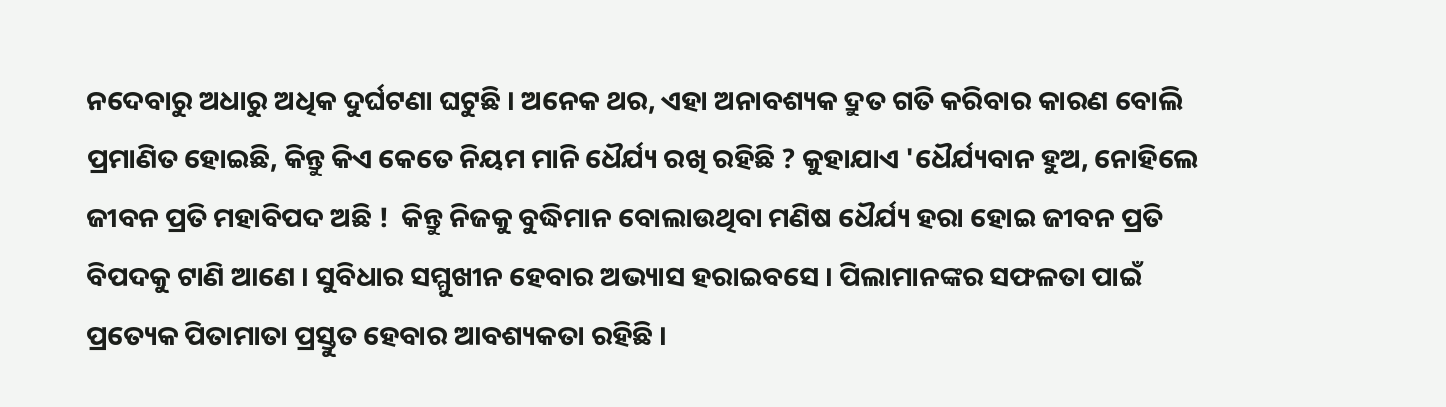ନଦେବାରୁ ଅଧାରୁ ଅଧିକ ଦୁର୍ଘଟଣା ଘଟୁଛି । ଅନେକ ଥର, ଏହା ଅନାବଶ୍ୟକ ଦ୍ରୁତ ଗତି କରିବାର କାରଣ ବୋଲି ପ୍ରମାଣିତ ହୋଇଛି, କିନ୍ତୁ କିଏ କେତେ ନିୟମ ମାନି ଧୈର୍ଯ୍ୟ ରଖି ରହିଛି ? କୁହାଯାଏ 'ଧୈର୍ଯ୍ୟବାନ ହୁଅ, ନୋହିଲେ ଜୀବନ ପ୍ରତି ମହାବିପଦ ଅଛି !  କିନ୍ତୁ ନିଜକୁ ବୁଦ୍ଧିମାନ ବୋଲାଉଥିବା ମଣିଷ ଧୈର୍ଯ୍ୟ ହରା ହୋଇ ଜୀବନ ପ୍ରତି ବିପଦକୁ ଟାଣି ଆଣେ । ସୁବିଧାର ସମ୍ମୁଖୀନ ହେବାର ଅଭ୍ୟାସ ହରାଇବସେ । ପିଲାମାନଙ୍କର ସଫଳତା ପାଇଁ ପ୍ରତ୍ୟେକ ପିତାମାତା ପ୍ରସ୍ତୁତ ହେବାର ଆବଶ୍ୟକତା ରହିଛି ।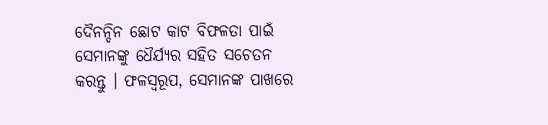ଦୈନନ୍ଦିନ ଛୋଟ କାଟ ବିଫଳତା ପାଇଁ ସେମାନଙ୍କୁ ଧୈର୍ଯ୍ୟର ସହିତ ସଚେତନ କରନ୍ତୁ । ଫଳସ୍ୱରୂପ, ସେମାନଙ୍କ ପାଖରେ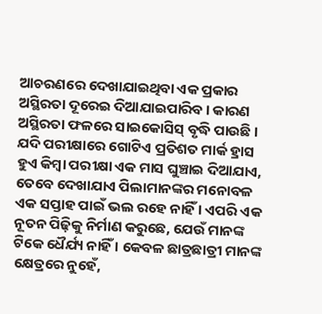ଆଚରଣରେ ଦେଖାଯାଇଥିବା ଏକ ପ୍ରକାର ଅସ୍ଥିରତା ଦୂରେଇ ଦିଆଯାଇପାରିବ । କାରଣ ଅସ୍ଥିରତା ଫଳରେ ସାଇକୋସିସ୍ ବୃଦ୍ଧି ପାଉଛି । ଯଦି ପରୀକ୍ଷାରେ ଗୋଟିଏ ପ୍ରତିଶତ ମାର୍କ ହ୍ରାସ ହୁଏ କିମ୍ବା ପରୀକ୍ଷା ଏକ ମାସ ଘୁଞ୍ଚାଇ ଦିଆଯାଏ, ତେବେ ଦେଖାଯାଏ ପିଲାମାନଙ୍କର ମନୋବଳ ଏକ ସପ୍ତାହ ପାଇଁ ଭଲ ରହେ ନାହିଁ । ଏପରି ଏକ ନୂତନ ପିଢ଼ିକୁ ନିର୍ମାଣ କରୁଛେ, ଯେଉଁ ମାନଙ୍କ ଟିକେ ଧୈର୍ଯ୍ୟ ନାହିଁ । କେବଳ ଛାତ୍ରଛାତ୍ରୀ ମାନଙ୍କ କ୍ଷେତ୍ରରେ ନୁହେଁ,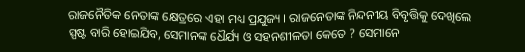ରାଜନୈତିକ ନେତାଙ୍କ କ୍ଷେତ୍ରରେ ଏହା ମଧ୍ୟ ପ୍ରଯୁଜ୍ୟ । ରାଜନେତାଙ୍କ ନିନ୍ଦନୀୟ ବିବୃତ୍ତିକୁ ଦେଖିଲେ ସ୍ପଷ୍ଟ ବାରି ହୋଇଯିବ, ସେମାନଙ୍କ ଧୈର୍ଯ୍ୟ ଓ ସହନଶୀଳତା କେତେ ? ସେମାନେ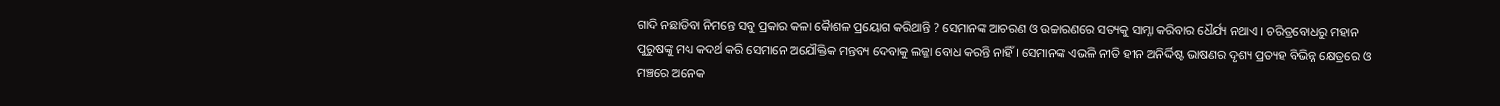ଗାଦି ନଛାଡିବା ନିମନ୍ତେ ସବୁ ପ୍ରକାର କଳା କୈାଶଳ ପ୍ରୟୋଗ କରିଥାନ୍ତି ? ସେମାନଙ୍କ ଆଚରଣ ଓ ଉଚ୍ଚାରଣରେ ସତ୍ୟକୁ ସାମ୍ନା କରିବାର ଧୈର୍ଯ୍ୟ ନଥାଏ । ଚରିତ୍ରବୋଧରୁ ମହାନ ପୁରୁଷଙ୍କୁ ମଧ୍ୟ କଦର୍ଥ କରି ସେମାନେ ଅଯୌକ୍ତିକ ମନ୍ତବ୍ୟ ଦେବାକୁ ଲଜ୍ଜା ବୋଧ କରନ୍ତି ନାହିଁ । ସେମାନଙ୍କ ଏଭଳି ନୀତି ହୀନ ଅନିର୍ଦ୍ଦିଷ୍ଟ ଭାଷଣର ଦୃଶ୍ୟ ପ୍ରତ୍ୟହ ବିଭିନ୍ନ କ୍ଷେତ୍ରରେ ଓ ମଞ୍ଚରେ ଅନେକ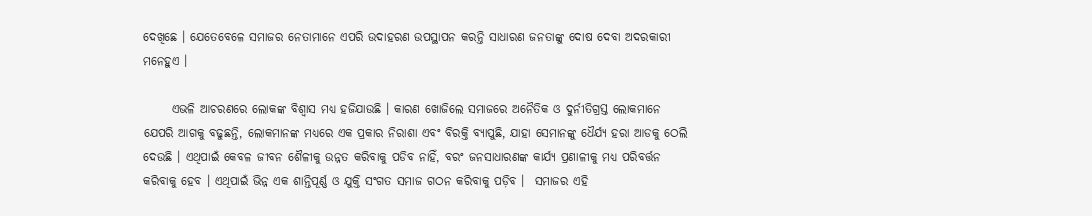ଦେଖିଛେ । ଯେତେବେଳେ ସମାଜର ନେତାମାନେ ଏପରି ଉଦାହରଣ ଉପସ୍ଥାପନ କରନ୍ତି ସାଧାରଣ ଜନତାଙ୍କୁ ଦୋଷ ଦେବା ଅଦରକାରୀ ମନେହୁଏ ।

      ଏଭଳି ଆଚରଣରେ ଲୋକଙ୍କ ବିଶ୍ୱାସ ମଧ୍ୟ ହଜିଯାଉଛି । କାରଣ ଖୋଜିଲେ ସମାଜରେ ଅନୈତିକ ଓ ଦୁର୍ନୀତିଗ୍ରସ୍ତ ଲୋକମାନେ ଯେପରି ଆଗକୁ ବଢୁଛନ୍ତି, ଲୋକମାନଙ୍କ ମଧ୍ୟରେ ଏକ ପ୍ରକାର ନିରାଶା ଏବଂ ବିରକ୍ତି ବ୍ୟାପୁଛି, ଯାହା ସେମାନଙ୍କୁ ଧୈର୍ଯ୍ୟ ହରା ଆଡକୁ ଠେଲି ଦେଉଛି । ଏଥିପାଇଁ କେବଳ ଜୀବନ ଶୈଳୀକୁ ଉନ୍ନତ କରିବାକୁ ପଡିବ ନାହିଁ, ବରଂ ଜନସାଧାରଣଙ୍କ କାର୍ଯ୍ୟ ପ୍ରଣାଳୀକୁ ମଧ୍ୟ ପରିବର୍ତ୍ତନ କରିବାକୁ ହେବ । ଏଥିପାଇଁ ଭିନ୍ନ ଏକ ଶାନ୍ତିପୂର୍ଣ୍ଣ ଓ ଯୁକ୍ତି ସଂଗତ ସମାଜ ଗଠନ କରିବାକୁ ପଡ଼ିବ ।  ସମାଜର ଏହି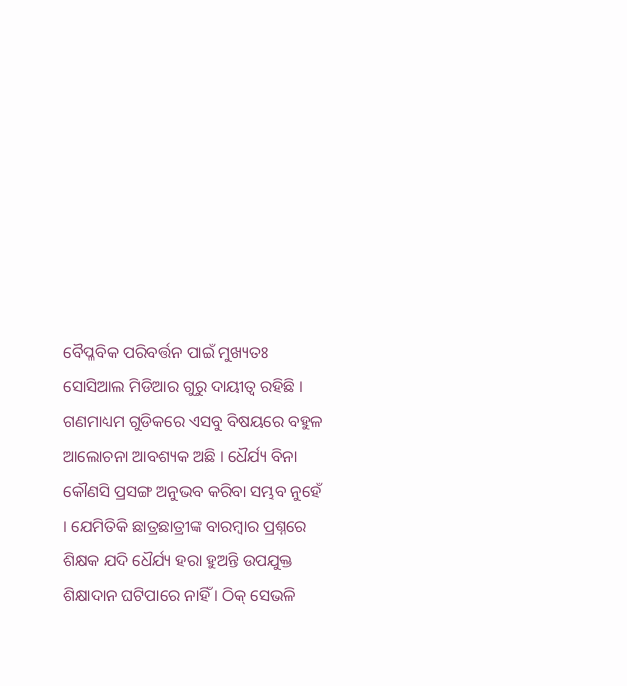ବୈପ୍ଳବିକ ପରିବର୍ତ୍ତନ ପାଇଁ ମୁଖ୍ୟତଃ ସୋସିଆଲ ମିଡିଆର ଗୁରୁ ଦାୟୀତ୍ବ ରହିଛି । ଗଣମାଧ୍ୟମ ଗୁଡିକରେ ଏସବୁ ବିଷୟରେ ବହୁଳ ଆଲୋଚନା ଆବଶ୍ୟକ ଅଛି । ଧୈର୍ଯ୍ୟ ବିନା କୌଣସି ପ୍ରସଙ୍ଗ ଅନୁଭବ କରିବା ସମ୍ଭବ ନୁହେଁ । ଯେମିତିକି ଛାତ୍ରଛାତ୍ରୀଙ୍କ ବାରମ୍ବାର ପ୍ରଶ୍ନରେ ଶିକ୍ଷକ ଯଦି ଧୈର୍ଯ୍ୟ ହରା ହୁଅନ୍ତି ଉପଯୁକ୍ତ ଶିକ୍ଷାଦାନ ଘଟିପାରେ ନାହିଁ । ଠିକ୍ ସେଭଳି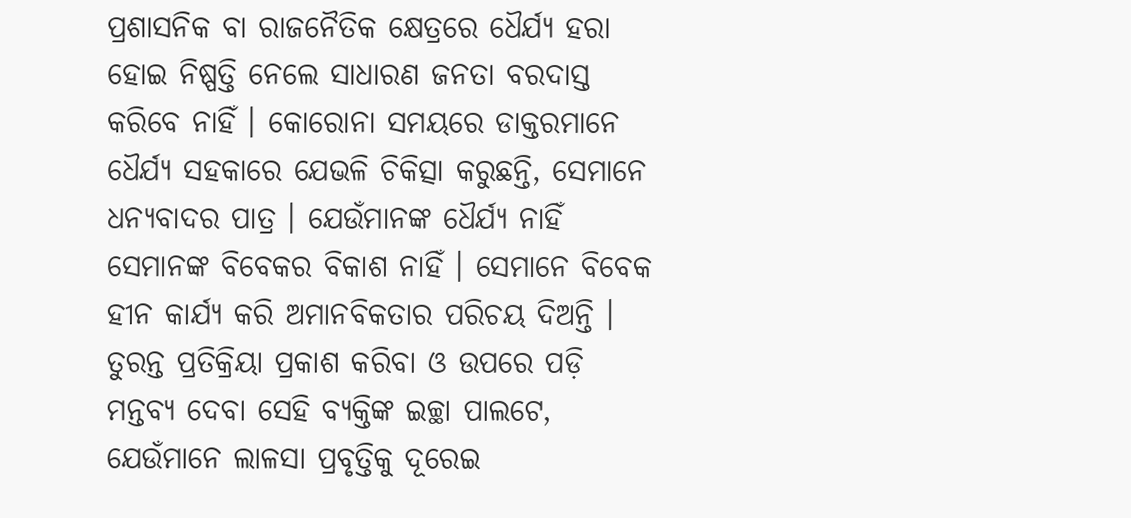ପ୍ରଶାସନିକ ବା ରାଜନୈତିକ କ୍ଷେତ୍ରରେ ଧୈର୍ଯ୍ୟ ହରା ହୋଇ ନିଷ୍ପତ୍ତି ନେଲେ ସାଧାରଣ ଜନତା ବରଦାସ୍ତ କରିବେ ନାହିଁ । କୋରୋନା ସମୟରେ ଡାକ୍ତରମାନେ ଧୈର୍ଯ୍ୟ ସହକାରେ ଯେଭଳି ଚିକିତ୍ସା କରୁଛନ୍ତି, ସେମାନେ ଧନ୍ୟବାଦର ପାତ୍ର । ଯେଉଁମାନଙ୍କ ଧୈର୍ଯ୍ୟ ନାହିଁ ସେମାନଙ୍କ ବିବେକର ବିକାଶ ନାହିଁ । ସେମାନେ ବିବେକ ହୀନ କାର୍ଯ୍ୟ କରି ଅମାନବିକତାର ପରିଚୟ ଦିଅନ୍ତି । ତୁରନ୍ତ ପ୍ରତିକ୍ରିୟା ପ୍ରକାଶ କରିବା ଓ ଉପରେ ପଡ଼ି ମନ୍ତବ୍ୟ ଦେବା ସେହି ବ୍ୟକ୍ତିଙ୍କ ଇଚ୍ଛା ପାଲଟେ, ଯେଉଁମାନେ ଲାଳସା ପ୍ରବୃତ୍ତିକୁ ଦୂରେଇ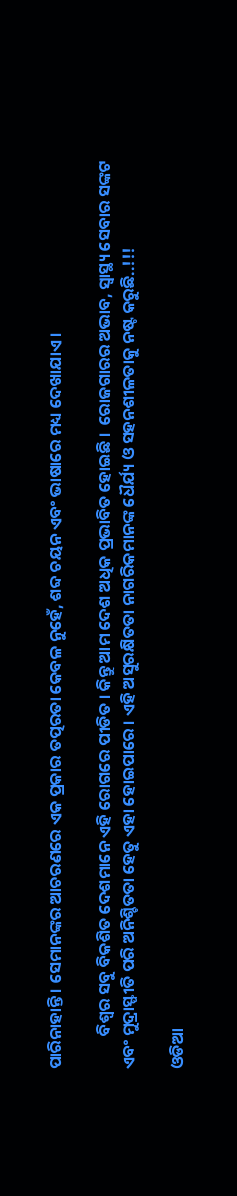ପାରିନାହାନ୍ତି । ସେମାନଙ୍କର ଆଚରଣରେ ଏକ ପ୍ରକାର ତତ୍ପରତା କେବଳ ନୁହେଁ, ଶବ୍ଦ ଚୟନ ଏବଂ ଭାଷାରେ ମଧ୍ୟ ଦେଖାଯାଏ ।

         ବିଶ୍ୱର ସବୁ ବିକଶିତ ଦେଶମାନେ ଏହି ରୋଗରେ ପୀଡିତ । କିନ୍ତୁ ଆମ ଦେଶ ଅଧିକ ପ୍ରଭାବିତ ହୋଇଛି ।  ରୋଜଗାରର ଅଭାବ, ସ୍ୱାସ୍ଥ୍ୟ ସେବାର ସଙ୍କଟ ଏବଂ ମୁଦ୍ରାସ୍ଫୀତି ପରି ଅନିଶ୍ଚିତତା ହେତୁ ଏହା ହୋଇପାରେ । ଏହି ଅସୁରକ୍ଷିତତା ନାଗରିକମାନଙ୍କ ଧୈର୍ଯ୍ୟ ଓ ସହନଶୀଳତାକୁ ନଷ୍ଟ କରୁଛି..!!!

ଓଡିଆ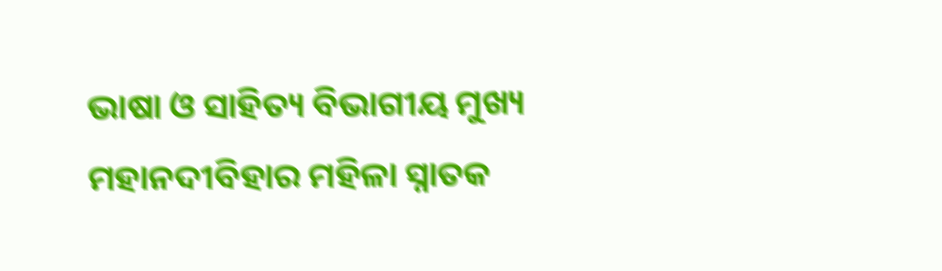ଭାଷା ଓ ସାହିତ୍ୟ ବିଭାଗୀୟ ମୁଖ୍ୟ
ମହାନଦୀବିହାର ମହିଳା ସ୍ନାତକ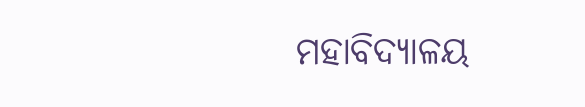ମହାବିଦ୍ୟାଳୟ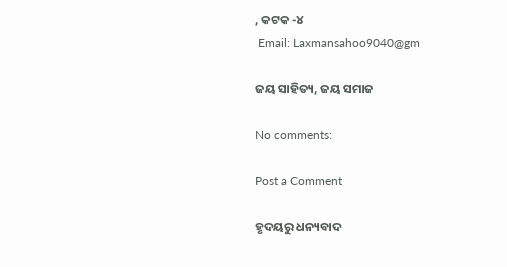, କଟକ -୪
 Email: Laxmansahoo9040@gm

ଜୟ ସାହିତ୍ୟ, ଜୟ ସମାଜ

No comments:

Post a Comment

ହୃଦୟରୁ ଧନ୍ୟବାଦ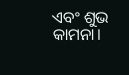ଏବଂ ଶୁଭ କାମନା।